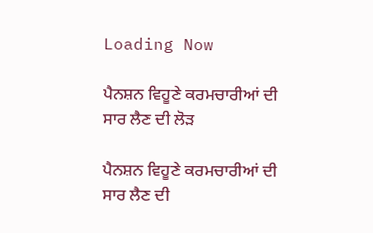Loading Now

ਪੈਨਸ਼ਨ ਵਿਹੂਣੇ ਕਰਮਚਾਰੀਆਂ ਦੀ ਸਾਰ ਲੈਣ ਦੀ ਲੋੜ

ਪੈਨਸ਼ਨ ਵਿਹੂਣੇ ਕਰਮਚਾਰੀਆਂ ਦੀ ਸਾਰ ਲੈਣ ਦੀ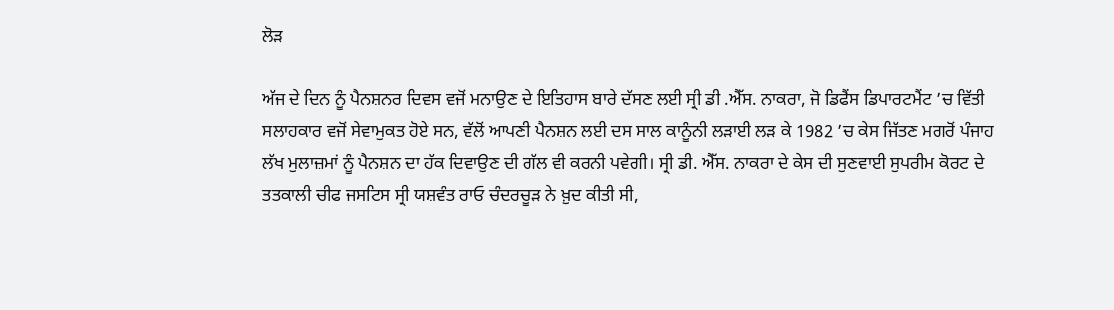ਲੋੜ

ਅੱਜ ਦੇ ਦਿਨ ਨੂੰ ਪੈਨਸ਼ਨਰ ਦਿਵਸ ਵਜੋਂ ਮਨਾਉਣ ਦੇ ਇਤਿਹਾਸ ਬਾਰੇ ਦੱਸਣ ਲਈ ਸ੍ਰੀ ਡੀ .ਐੱਸ. ਨਾਕਰਾ, ਜੋ ਡਿਫੈਂਸ ਡਿਪਾਰਟਮੈਂਟ ’ਚ ਵਿੱਤੀ ਸਲਾਹਕਾਰ ਵਜੋਂ ਸੇਵਾਮੁਕਤ ਹੋਏ ਸਨ, ਵੱਲੋਂ ਆਪਣੀ ਪੈਨਸ਼ਨ ਲਈ ਦਸ ਸਾਲ ਕਾਨੂੰਨੀ ਲੜਾਈ ਲੜ ਕੇ 1982 ’ਚ ਕੇਸ ਜਿੱਤਣ ਮਗਰੋਂ ਪੰਜਾਹ ਲੱਖ ਮੁਲਾਜ਼ਮਾਂ ਨੂੰ ਪੈਨਸ਼ਨ ਦਾ ਹੱਕ ਦਿਵਾਉਣ ਦੀ ਗੱਲ ਵੀ ਕਰਨੀ ਪਵੇਗੀ। ਸ੍ਰੀ ਡੀ. ਐੱਸ. ਨਾਕਰਾ ਦੇ ਕੇਸ ਦੀ ਸੁਣਵਾਈ ਸੁਪਰੀਮ ਕੋਰਟ ਦੇ ਤਤਕਾਲੀ ਚੀਫ ਜਸਟਿਸ ਸ੍ਰੀ ਯਸ਼ਵੰਤ ਰਾਓ ਚੰਦਰਚੂੜ ਨੇ ਖ਼ੁਦ ਕੀਤੀ ਸੀ,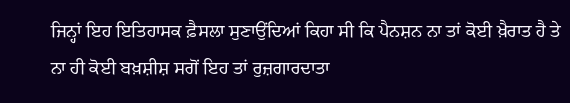ਜਿਨ੍ਹਾਂ ਇਹ ਇਤਿਹਾਸਕ ਫ਼ੈਸਲਾ ਸੁਣਾਉਂਦਿਆਂ ਕਿਹਾ ਸੀ ਕਿ ਪੈਨਸ਼ਨ ਨਾ ਤਾਂ ਕੋਈ ਖ਼ੈਰਾਤ ਹੈ ਤੇ ਨਾ ਹੀ ਕੋਈ ਬਖ਼ਸ਼ੀਸ਼ ਸਗੋਂ ਇਹ ਤਾਂ ਰੁਜ਼ਗਾਰਦਾਤਾ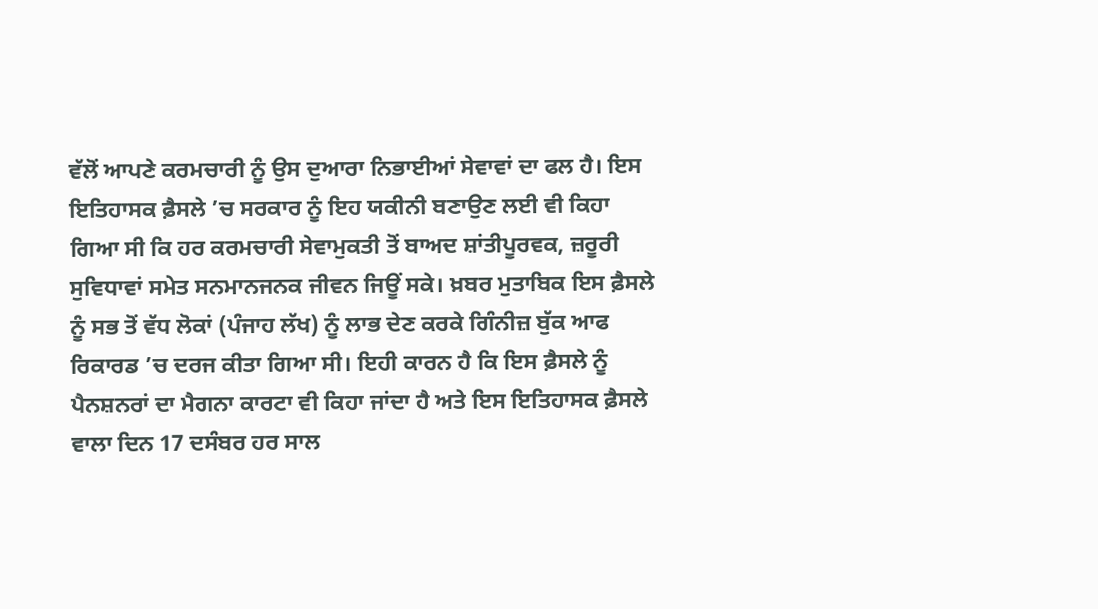ਵੱਲੋਂ ਆਪਣੇ ਕਰਮਚਾਰੀ ਨੂੰ ਉਸ ਦੁਆਰਾ ਨਿਭਾਈਆਂ ਸੇਵਾਵਾਂ ਦਾ ਫਲ ਹੈ। ਇਸ ਇਤਿਹਾਸਕ ਫ਼ੈਸਲੇ ’ਚ ਸਰਕਾਰ ਨੂੰ ਇਹ ਯਕੀਨੀ ਬਣਾਉਣ ਲਈ ਵੀ ਕਿਹਾ ਗਿਆ ਸੀ ਕਿ ਹਰ ਕਰਮਚਾਰੀ ਸੇਵਾਮੁਕਤੀ ਤੋਂ ਬਾਅਦ ਸ਼ਾਂਤੀਪੂਰਵਕ, ਜ਼ਰੂਰੀ ਸੁਵਿਧਾਵਾਂ ਸਮੇਤ ਸਨਮਾਨਜਨਕ ਜੀਵਨ ਜਿਊਂ ਸਕੇ। ਖ਼ਬਰ ਮੁਤਾਬਿਕ ਇਸ ਫ਼ੈਸਲੇ ਨੂੰ ਸਭ ਤੋਂ ਵੱਧ ਲੋਕਾਂ (ਪੰਜਾਹ ਲੱਖ) ਨੂੰ ਲਾਭ ਦੇਣ ਕਰਕੇ ਗਿੰਨੀਜ਼ ਬੁੱਕ ਆਫ ਰਿਕਾਰਡ ’ਚ ਦਰਜ ਕੀਤਾ ਗਿਆ ਸੀ। ਇਹੀ ਕਾਰਨ ਹੈ ਕਿ ਇਸ ਫ਼ੈਸਲੇ ਨੂੰ ਪੈਨਸ਼ਨਰਾਂ ਦਾ ਮੈਗਨਾ ਕਾਰਟਾ ਵੀ ਕਿਹਾ ਜਾਂਦਾ ਹੈ ਅਤੇ ਇਸ ਇਤਿਹਾਸਕ ਫ਼ੈਸਲੇ ਵਾਲਾ ਦਿਨ 17 ਦਸੰਬਰ ਹਰ ਸਾਲ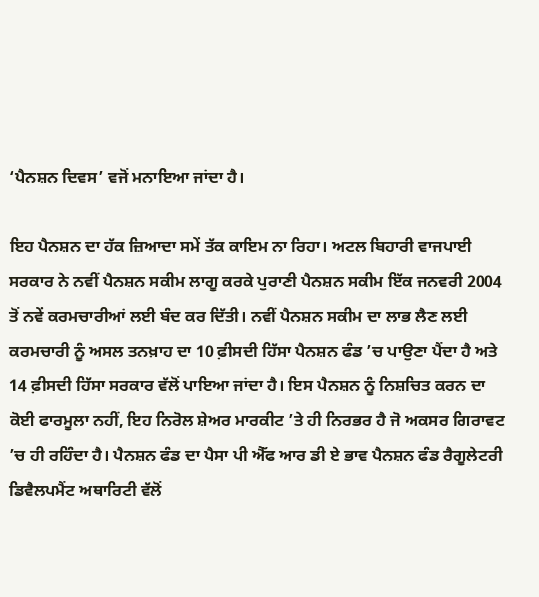‘ਪੈਨਸ਼ਨ ਦਿਵਸ’ ਵਜੋਂ ਮਨਾਇਆ ਜਾਂਦਾ ਹੈ।

ਇਹ ਪੈਨਸ਼ਨ ਦਾ ਹੱਕ ਜ਼ਿਆਦਾ ਸਮੇਂ ਤੱਕ ਕਾਇਮ ਨਾ ਰਿਹਾ। ਅਟਲ ਬਿਹਾਰੀ ਵਾਜਪਾਈ ਸਰਕਾਰ ਨੇ ਨਵੀਂ ਪੈਨਸ਼ਨ ਸਕੀਮ ਲਾਗੂ ਕਰਕੇ ਪੁਰਾਣੀ ਪੈਨਸ਼ਨ ਸਕੀਮ ਇੱਕ ਜਨਵਰੀ 2004 ਤੋਂ ਨਵੇਂ ਕਰਮਚਾਰੀਆਂ ਲਈ ਬੰਦ ਕਰ ਦਿੱਤੀ। ਨਵੀਂ ਪੈਨਸ਼ਨ ਸਕੀਮ ਦਾ ਲਾਭ ਲੈਣ ਲਈ ਕਰਮਚਾਰੀ ਨੂੰ ਅਸਲ ਤਨਖ਼ਾਹ ਦਾ 10 ਫ਼ੀਸਦੀ ਹਿੱਸਾ ਪੈਨਸ਼ਨ ਫੰਡ ’ਚ ਪਾਉਣਾ ਪੈਂਦਾ ਹੈ ਅਤੇ 14 ਫ਼ੀਸਦੀ ਹਿੱਸਾ ਸਰਕਾਰ ਵੱਲੋਂ ਪਾਇਆ ਜਾਂਦਾ ਹੈ। ਇਸ ਪੈਨਸ਼ਨ ਨੂੰ ਨਿਸ਼ਚਿਤ ਕਰਨ ਦਾ ਕੋਈ ਫਾਰਮੂਲਾ ਨਹੀਂ, ਇਹ ਨਿਰੋਲ ਸ਼ੇਅਰ ਮਾਰਕੀਟ ’ਤੇ ਹੀ ਨਿਰਭਰ ਹੈ ਜੋ ਅਕਸਰ ਗਿਰਾਵਟ ’ਚ ਹੀ ਰਹਿੰਦਾ ਹੈ। ਪੈਨਸ਼ਨ ਫੰਡ ਦਾ ਪੈਸਾ ਪੀ ਐੱਫ ਆਰ ਡੀ ਏ ਭਾਵ ਪੈਨਸ਼ਨ ਫੰਡ ਰੈਗੂਲੇਟਰੀ ਡਿਵੈਲਪਮੈਂਟ ਅਥਾਰਿਟੀ ਵੱਲੋਂ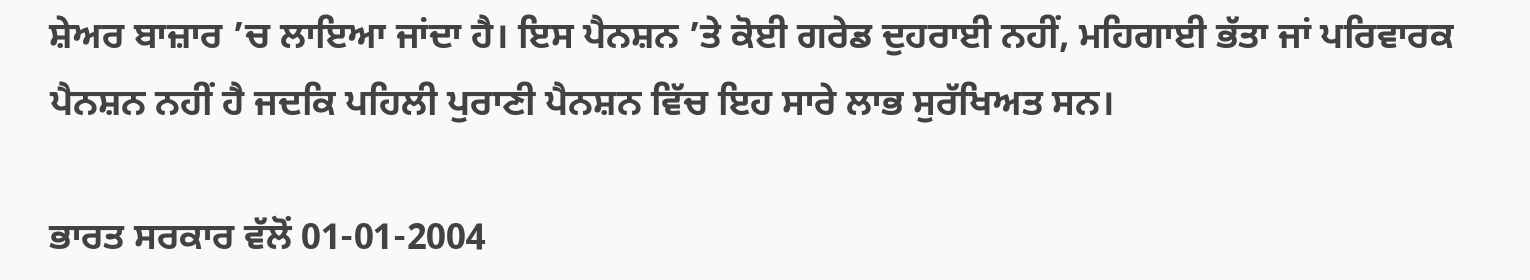ਸ਼ੇਅਰ ਬਾਜ਼ਾਰ ’ਚ ਲਾਇਆ ਜਾਂਦਾ ਹੈ। ਇਸ ਪੈਨਸ਼ਨ ’ਤੇ ਕੋਈ ਗਰੇਡ ਦੁਹਰਾਈ ਨਹੀਂ, ਮਹਿਗਾਈ ਭੱਤਾ ਜਾਂ ਪਰਿਵਾਰਕ ਪੈਨਸ਼ਨ ਨਹੀਂ ਹੈ ਜਦਕਿ ਪਹਿਲੀ ਪੁਰਾਣੀ ਪੈਨਸ਼ਨ ਵਿੱਚ ਇਹ ਸਾਰੇ ਲਾਭ ਸੁਰੱਖਿਅਤ ਸਨ।

ਭਾਰਤ ਸਰਕਾਰ ਵੱਲੋਂ 01-01-2004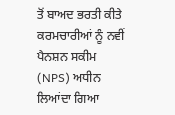ਤੋਂ ਬਾਅਦ ਭਰਤੀ ਕੀਤੇ ਕਰਮਚਾਰੀਆਂ ਨੂੰ ਨਵੀਂ ਪੈਨਸ਼ਨ ਸਕੀਮ (NPS) ਅਧੀਨ ਲਿਆਂਦਾ ਗਿਆ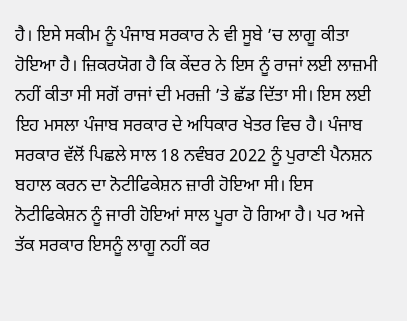ਹੈ। ਇਸੇ ਸਕੀਮ ਨੂੰ ਪੰਜਾਬ ਸਰਕਾਰ ਨੇ ਵੀ ਸੂਬੇ ’ਚ ਲਾਗੂ ਕੀਤਾ ਹੋਇਆ ਹੈ। ਜ਼ਿਕਰਯੋਗ ਹੈ ਕਿ ਕੇਂਦਰ ਨੇ ਇਸ ਨੂੰ ਰਾਜਾਂ ਲਈ ਲਾਜ਼ਮੀ ਨਹੀਂ ਕੀਤਾ ਸੀ ਸਗੋਂ ਰਾਜਾਂ ਦੀ ਮਰਜ਼ੀ ’ਤੇ ਛੱਡ ਦਿੱਤਾ ਸੀ। ਇਸ ਲਈ ਇਹ ਮਸਲਾ ਪੰਜਾਬ ਸਰਕਾਰ ਦੇ ਅਧਿਕਾਰ ਖੇਤਰ ਵਿਚ ਹੈ। ਪੰਜਾਬ ਸਰਕਾਰ ਵੱਲੋਂ ਪਿਛਲੇ ਸਾਲ 18 ਨਵੰਬਰ 2022 ਨੂੰ ਪੁਰਾਣੀ ਪੈਨਸ਼ਨ ਬਹਾਲ ਕਰਨ ਦਾ ਨੋਟੀਫਿਕੇਸ਼ਨ ਜ਼ਾਰੀ ਹੋਇਆ ਸੀ। ਇਸ ਨੋਟੀਫਿਕੇਸ਼ਨ ਨੂੰ ਜਾਰੀ ਹੋਇਆਂ ਸਾਲ ਪੂਰਾ ਹੋ ਗਿਆ ਹੈ। ਪਰ ਅਜੇ ਤੱਕ ਸਰਕਾਰ ਇਸਨੂੰ ਲਾਗੂ ਨਹੀਂ ਕਰ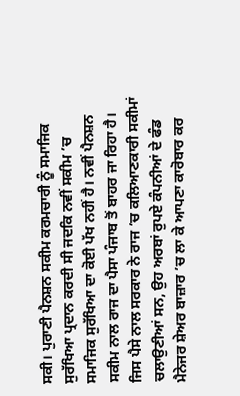ਸਕੀ। ਪੁਰਾਣੀ ਪੈਨਸ਼ਨ ਸਕੀਮ ਕਰਮਚਾਰੀ ਨੂੰ ਸਮਾਜਿਕ ਸੁਰੱਖਿਆ ਪ੍ਰਦਾਨ ਕਰਦੀ ਸੀ ਜਦਕਿ ਨਵੀਂ ਸਕੀਮ ’ਚ ਸਮਾਜਿਕ ਸੁਰੱਖਿਆ ਦਾ ਕੋਈ ਪੱਖ ਨਹੀਂ ਹੈ। ਨਵੀਂ ਪੈਨਸ਼ਨ ਸਕੀਮ ਨਾਲ ਰਾਜ ਦਾ ਪੈਸਾ ਪੰਜਾਬ ਤੋਂ ਬਾਹਰ ਜਾ ਰਿਹਾ ਹੈ। ਜਿਸ ਪੈਸੇ ਨਾਲ ਸਰਕਾਰ ਨੇ ਰਾਜ ’ਚ ਕਲਿਆਣਕਾਰੀ ਸਕੀਮਾਂ ਚਲਾਉਣੀਆਂ ਸਨ, ਉਹ ਅਰਬਾਂ ਰੁਪਏ ਕੰਪਨੀਆਂ ਦੇ ਫੰਡ ਮੈਨੇਜਰ ਸ਼ੇਅਰ ਬਾਜ਼ਾਰ ’ਚ ਲਾ ਕੇ ਆਪਣਾ ਕਾਰੋਬਾਰ ਕਰ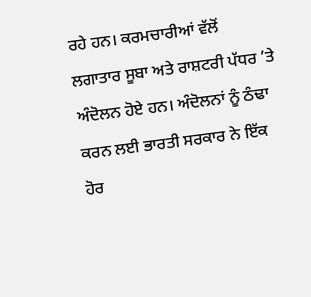ਰਹੇ ਹਨ। ਕਰਮਚਾਰੀਆਂ ਵੱਲੋਂ ਲਗਾਤਾਰ ਸੂਬਾ ਅਤੇ ਰਾਸ਼ਟਰੀ ਪੱਧਰ ’ਤੇ ਅੰਦੋਲਨ ਹੋਏ ਹਨ। ਅੰਦੋਲਨਾਂ ਨੂੰ ਠੰਢਾ ਕਰਨ ਲਈ ਭਾਰਤੀ ਸਰਕਾਰ ਨੇ ਇੱਕ ਹੋਰ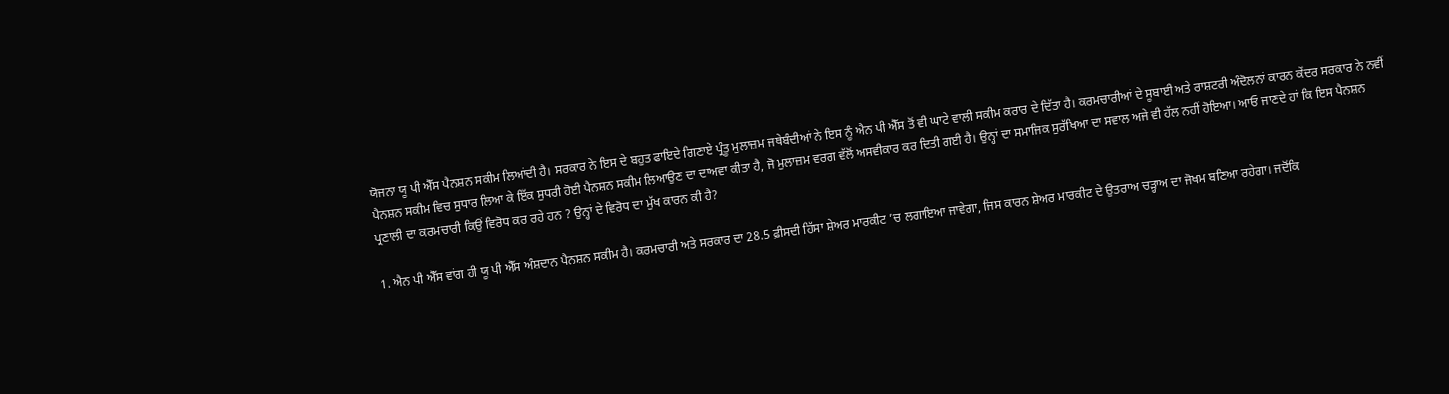ਯੋਜਨਾ ਯੂ ਪੀ ਐੱਸ ਪੈਨਸ਼ਨ ਸਕੀਮ ਲਿਆਂਦੀ ਹੈ। ਸਰਕਾਰ ਨੇ ਇਸ ਦੇ ਬਹੁਤ ਫਾਇਦੇ ਗਿਣਾਏ ਪ੍ਰੰਤੂ ਮੁਲਾਜ਼ਮ ਜਥੇਬੰਦੀਆਂ ਨੇ ਇਸ ਨੂੰ ਐਨ ਪੀ ਐੱਸ ਤੋਂ ਵੀ ਘਾਟੇ ਵਾਲੀ ਸਕੀਮ ਕਰਾਰ ਦੇ ਦਿੱਤਾ ਹੈ। ਕਰਮਚਾਰੀਆਂ ਦੇ ਸੂਬਾਈ ਅਤੇ ਰਾਸ਼ਟਰੀ ਅੰਦੋਲਨਾਂ ਕਾਰਨ ਕੇਂਦਰ ਸਰਕਾਰ ਨੇ ਨਵੀਂ ਪੈਨਸ਼ਨ ਸਕੀਮ ਵਿਚ ਸੁਧਾਰ ਲਿਆ ਕੇ ਇੱਕ ਸੁਧਰੀ ਹੋਈ ਪੈਨਸ਼ਨ ਸਕੀਮ ਲਿਆਉਣ ਦਾ ਦਾਅਵਾ ਕੀਤਾ ਹੈ, ਜੋ ਮੁਲਾਜ਼ਮ ਵਰਗ ਵੱਲੋਂ ਅਸਵੀਕਾਰ ਕਰ ਦਿਤੀ ਗਈ ਹੈ। ਉਨ੍ਹਾਂ ਦਾ ਸਮਾਜਿਕ ਸੁਰੱਖਿਆ ਦਾ ਸਵਾਲ ਅਜੇ ਵੀ ਹੱਲ ਨਹੀਂ ਹੋਇਆ। ਆਓ ਜਾਣਦੇ ਹਾਂ ਕਿ ਇਸ ਪੈਨਸ਼ਨ ਪ੍ਰਣਾਲੀ ਦਾ ਕਰਮਚਾਰੀ ਕਿਉਂ ਵਿਰੋਧ ਕਰ ਰਹੇ ਹਨ ? ਉਨ੍ਹਾਂ ਦੇ ਵਿਰੋਧ ਦਾ ਮੁੱਖ ਕਾਰਨ ਕੀ ਹੈ?

1. ਐਨ ਪੀ ਐੱਸ ਵਾਂਗ ਹੀ ਯੂ ਪੀ ਐੱਸ ਅੰਸ਼ਦਾਨ ਪੈਨਸ਼ਨ ਸਕੀਮ ਹੈ। ਕਰਮਚਾਰੀ ਅਤੇ ਸਰਕਾਰ ਦਾ 28.5 ਫ਼ੀਸਦੀ ਹਿੱਸਾ ਸ਼ੇਅਰ ਮਾਰਕੀਟ ’ਚ ਲਗਾਇਆ ਜਾਵੇਗਾ, ਜਿਸ ਕਾਰਨ ਸ਼ੇਅਰ ਮਾਰਕੀਟ ਦੇ ਉਤਰਾਅ ਚੜ੍ਹਾਅ ਦਾ ਜੋਖਮ ਬਣਿਆ ਰਹੇਗਾ। ਜਦੋਂਕਿ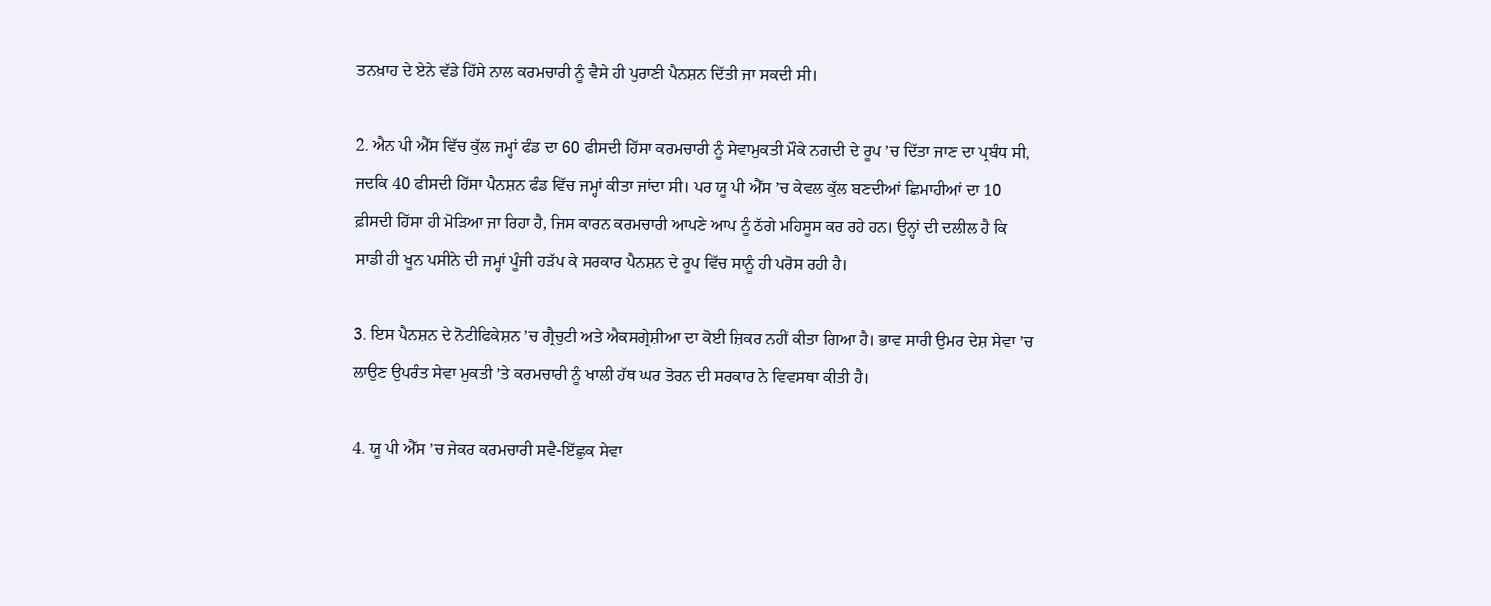ਤਨਖ਼ਾਹ ਦੇ ਏਨੇ ਵੱਡੇ ਹਿੱਸੇ ਨਾਲ ਕਰਮਚਾਰੀ ਨੂੰ ਵੈਸੇ ਹੀ ਪੁਰਾਣੀ ਪੈਨਸ਼ਨ ਦਿੱਤੀ ਜਾ ਸਕਦੀ ਸੀ।

2. ਐਨ ਪੀ ਐੱਸ ਵਿੱਚ ਕੁੱਲ ਜਮ੍ਹਾਂ ਫੰਡ ਦਾ 60 ਫੀਸਦੀ ਹਿੱਸਾ ਕਰਮਚਾਰੀ ਨੂੰ ਸੇਵਾਮੁਕਤੀ ਮੌਕੇ ਨਗਦੀ ਦੇ ਰੂਪ ’ਚ ਦਿੱਤਾ ਜਾਣ ਦਾ ਪ੍ਰਬੰਧ ਸੀ, ਜਦਕਿ 40 ਫੀਸਦੀ ਹਿੱਸਾ ਪੈਨਸ਼ਨ ਫੰਡ ਵਿੱਚ ਜਮ੍ਹਾਂ ਕੀਤਾ ਜਾਂਦਾ ਸੀ। ਪਰ ਯੂ ਪੀ ਐੱਸ ’ਚ ਕੇਵਲ ਕੁੱਲ ਬਣਦੀਆਂ ਛਿਮਾਹੀਆਂ ਦਾ 10 ਫ਼ੀਸਦੀ ਹਿੱਸਾ ਹੀ ਮੋੜਿਆ ਜਾ ਰਿਹਾ ਹੈ, ਜਿਸ ਕਾਰਨ ਕਰਮਚਾਰੀ ਆਪਣੇ ਆਪ ਨੂੰ ਠੱਗੇ ਮਹਿਸੂਸ ਕਰ ਰਹੇ ਹਨ। ਉਨ੍ਹਾਂ ਦੀ ਦਲੀਲ ਹੈ ਕਿ ਸਾਡੀ ਹੀ ਖੂਨ ਪਸੀਨੇ ਦੀ ਜਮ੍ਹਾਂ ਪੂੰਜੀ ਹੜੱਪ ਕੇ ਸਰਕਾਰ ਪੈਨਸ਼ਨ ਦੇ ਰੂਪ ਵਿੱਚ ਸਾਨੂੰ ਹੀ ਪਰੋਸ ਰਹੀ ਹੈ।

3. ਇਸ ਪੈਨਸ਼ਨ ਦੇ ਨੋਟੀਫਿਕੇਸ਼ਨ ’ਚ ਗ੍ਰੈਚੁਟੀ ਅਤੇ ਐਕਸਗ੍ਰੇਸ਼ੀਆ ਦਾ ਕੋਈ ਜ਼ਿਕਰ ਨਹੀਂ ਕੀਤਾ ਗਿਆ ਹੈ। ਭਾਵ ਸਾਰੀ ਉਮਰ ਦੇਸ਼ ਸੇਵਾ ’ਚ ਲਾਉਣ ਉਪਰੰਤ ਸੇਵਾ ਮੁਕਤੀ ’ਤੇ ਕਰਮਚਾਰੀ ਨੂੰ ਖਾਲੀ ਹੱਥ ਘਰ ਤੋਰਨ ਦੀ ਸਰਕਾਰ ਨੇ ਵਿਵਸਥਾ ਕੀਤੀ ਹੈ।

4. ਯੂ ਪੀ ਐੱਸ ’ਚ ਜੇਕਰ ਕਰਮਚਾਰੀ ਸਵੈ-ਇੱਛੁਕ ਸੇਵਾ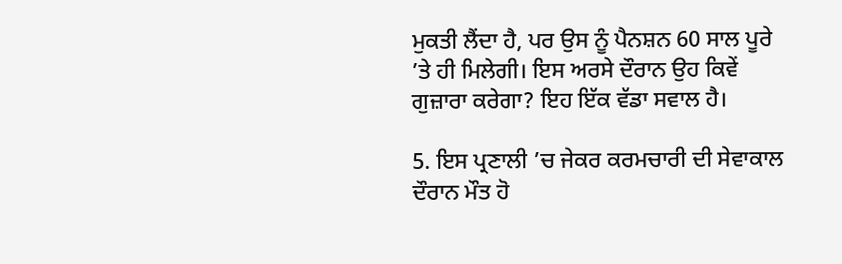ਮੁਕਤੀ ਲੈਂਦਾ ਹੈ, ਪਰ ਉਸ ਨੂੰ ਪੈਨਸ਼ਨ 60 ਸਾਲ ਪੂਰੇ ’ਤੇ ਹੀ ਮਿਲੇਗੀ। ਇਸ ਅਰਸੇ ਦੌਰਾਨ ਉਹ ਕਿਵੇਂ ਗੁਜ਼ਾਰਾ ਕਰੇਗਾ? ਇਹ ਇੱਕ ਵੱਡਾ ਸਵਾਲ ਹੈ।

5. ਇਸ ਪ੍ਰਣਾਲੀ ’ਚ ਜੇਕਰ ਕਰਮਚਾਰੀ ਦੀ ਸੇਵਾਕਾਲ ਦੌਰਾਨ ਮੌਤ ਹੋ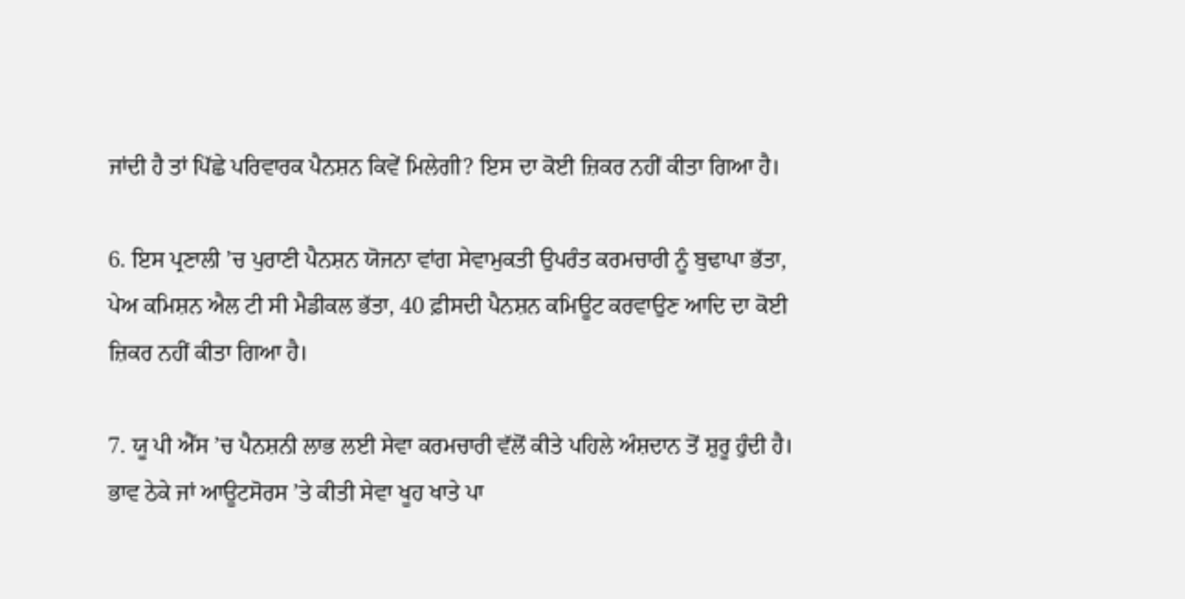ਜਾਂਦੀ ਹੈ ਤਾਂ ਪਿੱਛੇ ਪਰਿਵਾਰਕ ਪੈਨਸ਼ਨ ਕਿਵੇਂ ਮਿਲੇਗੀ? ਇਸ ਦਾ ਕੋਈ ਜ਼ਿਕਰ ਨਹੀਂ ਕੀਤਾ ਗਿਆ ਹੈ।

6. ਇਸ ਪ੍ਰਣਾਲੀ ’ਚ ਪੁਰਾਣੀ ਪੈਨਸ਼ਨ ਯੋਜਨਾ ਵਾਂਗ ਸੇਵਾਮੁਕਤੀ ਉਪਰੰਤ ਕਰਮਚਾਰੀ ਨੂੰ ਬੁਢਾਪਾ ਭੱਤਾ, ਪੇਅ ਕਮਿਸ਼ਨ ਐਲ ਟੀ ਸੀ ਮੈਡੀਕਲ ਭੱਤਾ, 40 ਫ਼ੀਸਦੀ ਪੈਨਸ਼ਨ ਕਮਿਊਟ ਕਰਵਾਉਣ ਆਦਿ ਦਾ ਕੋਈ ਜ਼ਿਕਰ ਨਹੀਂ ਕੀਤਾ ਗਿਆ ਹੈ।

7. ਯੂ ਪੀ ਐੱਸ ’ਚ ਪੈਨਸ਼ਨੀ ਲਾਭ ਲਈ ਸੇਵਾ ਕਰਮਚਾਰੀ ਵੱਲੋਂ ਕੀਤੇ ਪਹਿਲੇ ਅੰਸ਼ਦਾਨ ਤੋਂ ਸ਼ੁਰੂ ਹੁੰਦੀ ਹੈ। ਭਾਵ ਠੇਕੇ ਜਾਂ ਆਊਟਸੋਰਸ ’ਤੇ ਕੀਤੀ ਸੇਵਾ ਖੂਹ ਖਾਤੇ ਪਾ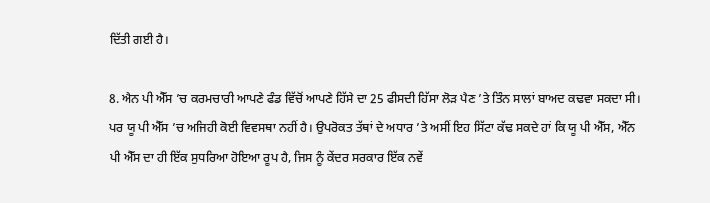ਦਿੱਤੀ ਗਈ ਹੈ।

8. ਐਨ ਪੀ ਐੱਸ ’ਚ ਕਰਮਚਾਰੀ ਆਪਣੇ ਫੰਡ ਵਿੱਚੋਂ ਆਪਣੇ ਹਿੱਸੇ ਦਾ 25 ਫੀਸਦੀ ਹਿੱਸਾ ਲੋੜ ਪੈਣ ’ਤੇ ਤਿੰਨ ਸਾਲਾਂ ਬਾਅਦ ਕਢਵਾ ਸਕਦਾ ਸੀ। ਪਰ ਯੂ ਪੀ ਐੱਸ ’ਚ ਅਜਿਹੀ ਕੋਈ ਵਿਵਸਥਾ ਨਹੀਂ ਹੈ। ਉਪਰੋਕਤ ਤੱਥਾਂ ਦੇ ਅਧਾਰ ’ਤੇ ਅਸੀਂ ਇਹ ਸਿੱਟਾ ਕੱਢ ਸਕਦੇ ਹਾਂ ਕਿ ਯੂ ਪੀ ਐੱਸ, ਐੱਨ ਪੀ ਐੱਸ ਦਾ ਹੀ ਇੱਕ ਸੁਧਰਿਆ ਹੋਇਆ ਰੂਪ ਹੈ, ਜਿਸ ਨੂੰ ਕੇਂਦਰ ਸਰਕਾਰ ਇੱਕ ਨਵੇਂ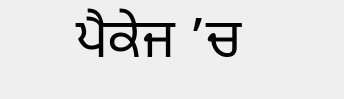ਪੈਕੇਜ ’ਚ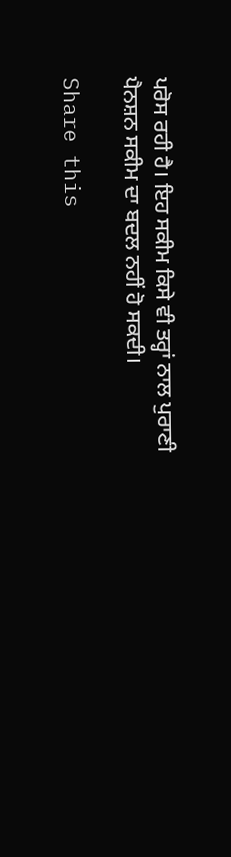ਪਰੋਸ ਰਹੀ ਹੈ। ਇਹ ਸਕੀਮ ਕਿਸੇ ਵੀ ਤਰ੍ਹਾਂ ਨਾਲ ਪੁਰਾਣੀ ਪੈਨਸ਼ਨ ਸਕੀਮ ਦਾ ਬਦਲ ਨਹੀਂ ਹੋ ਸਕਦੀ।

Share this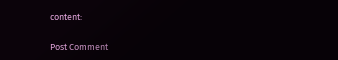content:

Post Comment